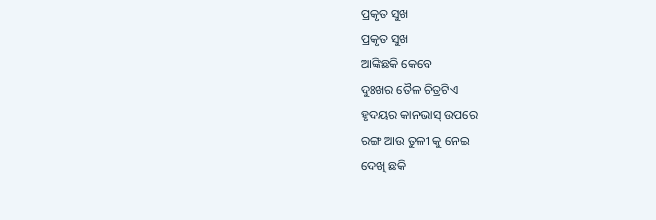ପ୍ରକୃତ ସୁଖ
ପ୍ରକୃତ ସୁଖ
ଆଙ୍କିଛକି କେବେ
ଦୁଃଖର ତୈଳ ଚିତ୍ରଟିଏ
ହୃଦୟର କାନଭାସ୍ ଉପରେ
ରଙ୍ଗ ଆଉ ତୁଳୀ କୁ ନେଇ
ଦେଖି ଛକି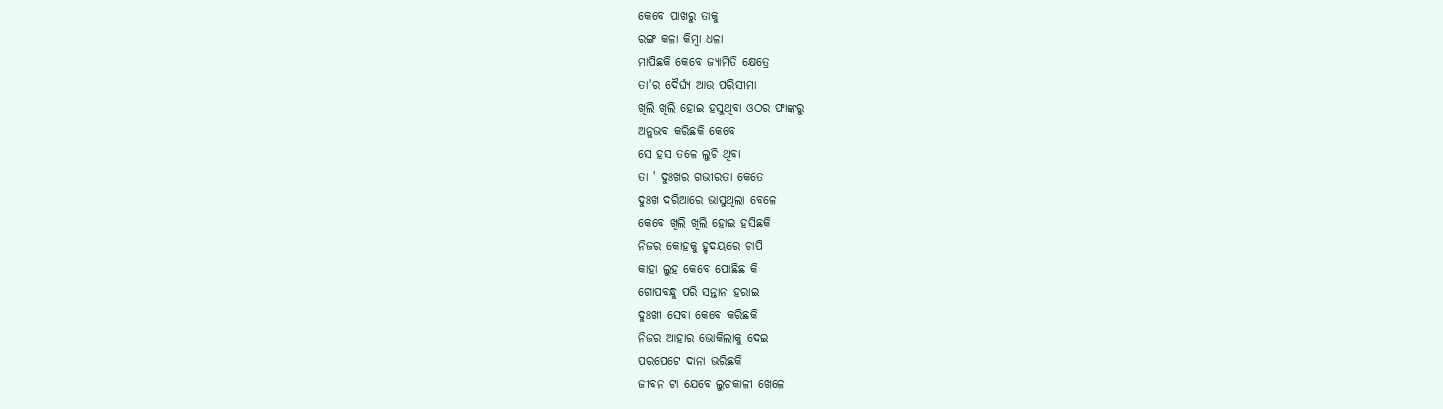କେବେ ପାଖରୁ ତାକୁ
ରଙ୍ଗ କଳା କିମ୍ବା ଧଳା
ମାପିଛକି କେବେ ଜ୍ୟାମିତି କ୍ଷେତ୍ରେ
ତା'ର ଦୈର୍ଘ୍ୟ ଆଉ ପରିସୀମା
ଖିଲି ଖିଲି ହୋଇ ହସୁଥିବା ଓଠର ଫାଙ୍କରୁ
ଅନୁଭବ କରିଛକି କେବେ
ସେ ହସ ତଳେ ଲୁଚି ଥିବା
ତା ' ଦୁଃଖର ଗଭୀରତା କେତେ
ଦୁଃଖ ଦରିଆରେ ଭାସୁଥିଲା ବେଳେ
କେବେ ଖିଲି ଖିଲି ହୋଇ ହସିଛକି
ନିଜର କୋହକୁ ହୃଦୟରେ ଚାପି
କାହା ଲୁହ କେବେ ପୋଛିଛ କି
ଗୋପବନ୍ଧୁ ପରି ସନ୍ତାନ ହରାଇ
ଦୁଃଖୀ ସେବା କେବେ କରିଛକି
ନିଜର ଆହାର ଭୋକିଲାକୁ ଦେଇ
ପରପେଟେ ଦାନା ଭରିଛକି
ଜୀବନ ଟା ଯେବେ ଲୁଚକାଳୀ ଖେଳେ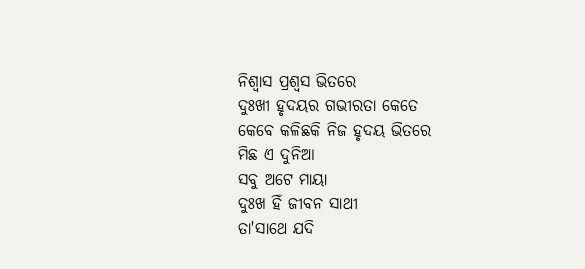ନିଶ୍ୱାସ ପ୍ରଶ୍ୱସ ଭିତରେ
ଦୁଃଖୀ ହୃଦୟର ଗଭୀରତା କେତେ
କେବେ କଳିଛକି ନିଜ ହୃଦୟ ଭିତରେ
ମିଛ ଏ ଦୁନିଆ
ସବୁ ଅଟେ ମାୟା
ଦୁଃଖ ହିଁ ଜୀବନ ସାଥୀ
ତା'ସାଥେ ଯଦି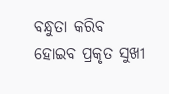ବନ୍ଧୁତା କରିବ
ହୋଇବ ପ୍ରକୃତ ସୁଖୀ